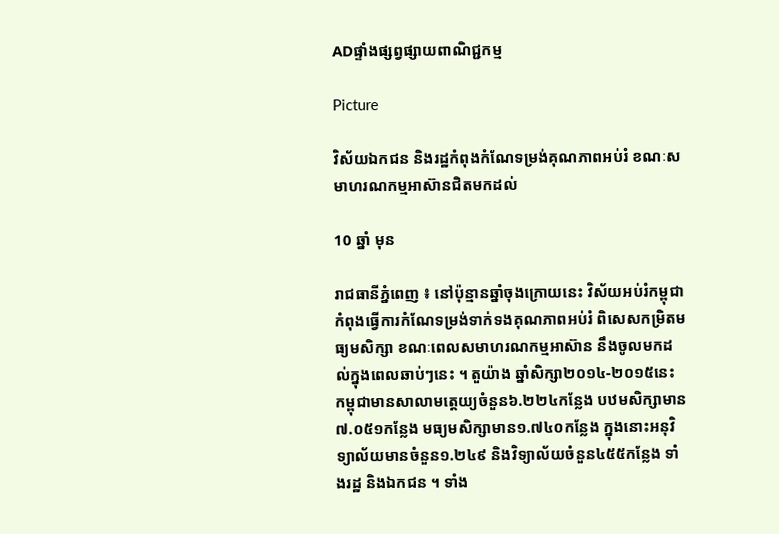ADផ្ទាំងផ្សព្វផ្សាយពាណិជ្ជកម្ម

Picture

វិស័យឯកជន និងរដ្ឋកំពុងកំណែទម្រង់គុណភាពអប់រំ ខណៈសមាហរណកម្មអាស៊ានជិតមកដល់

10 ឆ្នាំ មុន

រាជធានីភ្នំពេញ ៖ នៅប៉ុន្មានឆ្នាំចុងក្រោយនេះ វិស័យអប់រំកម្ពុជាកំពុងធ្វើការកំណែទម្រង់ទាក់ទងគុណភាពអប់រំ ពិសេសកម្រិតមធ្យមសិក្សា ខណៈពេលសមាហរណកម្មអាស៊ាន នឹងចូលមកដល់ក្នុងពេលឆាប់ៗនេះ ។ តួយ៉ាង ឆ្នាំសិក្សា២០១៤-២០១៥នេះ កម្ពុជាមានសាលាមត្តេយ្យចំនួន៦.២២៤កន្លែង បឋមសិក្សាមាន៧.០៥១កន្លែង មធ្យមសិក្សាមាន១.៧៤០កន្លែង ក្នុងនោះអនុវិទ្យាល័យមានចំនួន១.២៤៩ និងវិទ្យាល័យចំនួន៤៥៥កន្លែង ទាំងរដ្ឋ និងឯកជន ។ ទាំង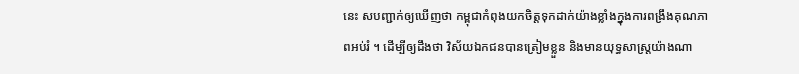នេះ សបញ្ជាក់ឲ្យឃើញថា កម្ពុជាកំពុងយកចិត្តទុកដាក់យ៉ាងខ្លាំងក្នុងការពង្រឹងគុណភាពអប់រំ ។ ដើម្បីឲ្យដឹងថា វិស័យឯកជនបានត្រៀមខ្លួន និងមានយុទ្ធសាស្ត្រយ៉ាងណា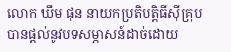លោក ឃឹម ផុន នាយកប្រតិបត្តិធីស៊ីគ្រុប បានផ្តល់នូវបទសម្ភាសន៍ដាច់ដោយ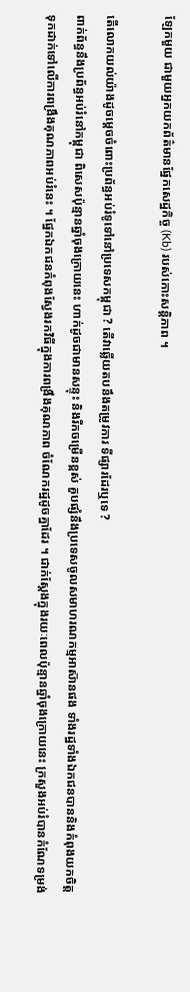ឡែកមួយ ជាមួយអ្នកយកព័ត៌មានផ្នែកសេដ្ឋកិច្ច (Kb) របស់កោះសន្តិភាព ។

តើលោកយល់យ៉ាងដូចម្ដេចចំពោះប្រព័ន្ធអប់រំទូទៅនៅប្រទេសកម្ពុជា ? តើវាឆ្លើយតបនឹងតម្រូវការ ទីផ្សារដែរឬទេ ?
ពាក់ព័ន្ធនឹងប្រព័ន្ធអប់រំនៅកម្ពុជា ពិសេសប៉ុន្មានឆ្នាំចុងក្រោយនេះ ហាក់ដូចជាមានសន្ទុះ និងរីកចម្រើនខ្ពស់ គួបផ្សំនឹងប្រទេសចូលសមាហរណកម្មអាស៊ានផង ទាំងរដ្ឋទាំងឯកជនបាននិងកំពុងយកចិត្តទុកដាក់ទៅលើការពង្រឹងគុណភាពអប់រំនេះ ។ ផ្នែកឯកជនកំពុងស្វែងរកវិធីក្នុងការពង្រឹងគុណភាព ចំណែករដ្ឋដូចគ្នាដែរ ។ ជាក់ស្តែងក្នុងរយៈពេលប៉ុន្មានឆ្នាំចុងក្រោយនេះ ក្រសួងអប់រំបានកំណែទម្រង់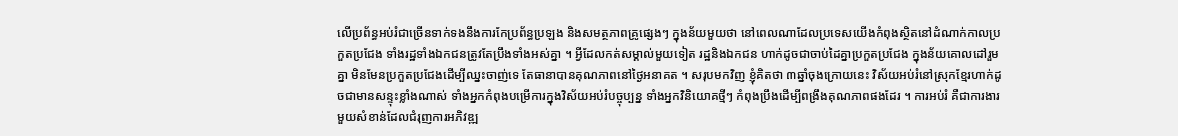លើប្រព័ន្ធអប់រំជាច្រើនទាក់ទងនឹងការកែប្រព័ន្ធប្រឡង និងសមត្ថភាពគ្រូផ្សេងៗ ក្នុងន័យមួយថា នៅពេលណាដែលប្រទេសយើងកំពុងស្ថិតនៅដំណាក់កាលប្រកួតប្រជែង ទាំងរដ្ឋទាំងឯកជនត្រូវតែប្រឹងទាំងអស់គ្នា ។ អ្វីដែលកត់សម្គាល់មួយទៀត រដ្ឋនិងឯកជន ហាក់ដូចជាចាប់ដៃគ្នាប្រកួតប្រជែង ក្នុងន័យគោលដៅរួមគ្នា មិនមែនប្រកួតប្រជែងដើម្បីឈ្នះចាញ់ទេ តែធានាបានគុណភាពនៅថ្ងៃអនាគត ។ សរុបមកវិញ ខ្ញុំគិតថា ៣ឆ្នាំចុងក្រោយនេះ វិស័យអប់រំនៅស្រុកខ្មែរហាក់ដូចជាមានសន្ទុះខ្លាំងណាស់ ទាំងអ្នកកំពុងបម្រើការក្នុងវិស័យអប់រំបច្ចុប្បន្ន ទាំងអ្នកវិនិយោគថ្មីៗ កំពុងប្រឹងដើម្បីពង្រឹងគុណភាពផងដែរ ។ ការអប់រំ គឺជាការងារមួយសំខាន់ដែលជំរុញការអភិវឌ្ឍ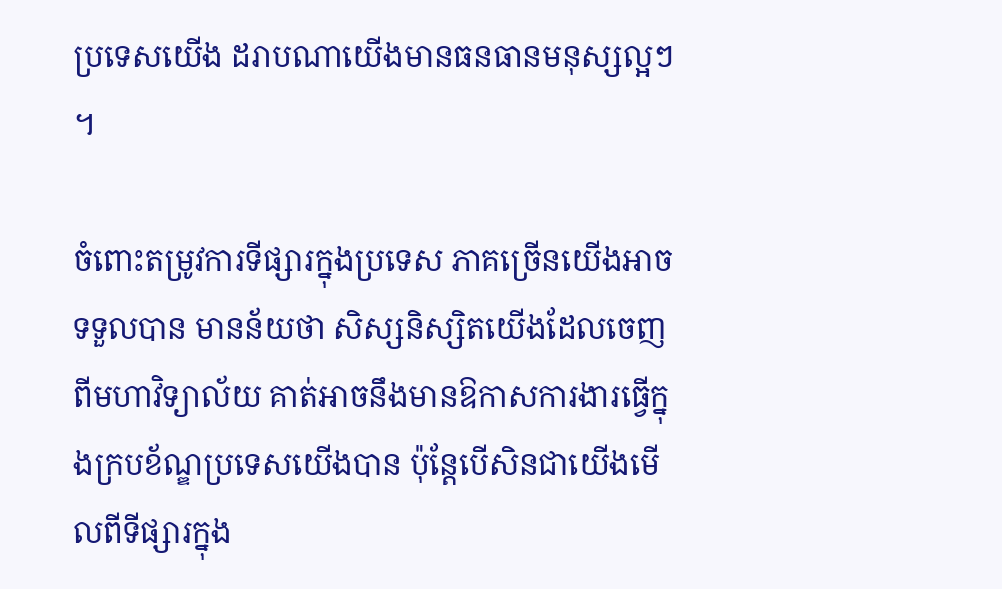ប្រទេសយើង ដរាបណាយើងមានធនធានមនុស្សល្អៗ ។

ចំពោះតម្រូវការទីផ្សារក្នុងប្រទេស ភាគច្រើនយើងអាចទទួលបាន មានន័យថា សិស្សនិស្សិតយើងដែលចេញពីមហាវិទ្យាល័យ គាត់អាចនឹងមានឱកាសការងារធ្វើក្នុងក្របខ័ណ្ឌប្រទេសយើងបាន ប៉ុន្តែបើសិនជាយើងមើលពីទីផ្សារក្នុង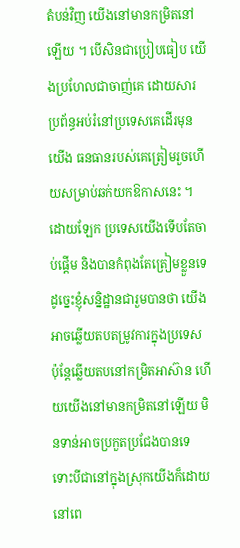តំបន់វិញ យើងនៅមានកម្រិតនៅឡើយ ។ បើសិនជាប្រៀបធៀប យើងប្រហែលជាចាញ់គេ ដោយសារប្រព័ន្ធអប់រំនៅប្រទេសគេដើរមុនយើង ធនធានរបស់គេត្រៀមរួចហើយសម្រាប់ឆក់យកឱកាសនេះ ។ ដោយឡែក ប្រទេសយើងទើបតែចាប់ផ្តើម និងបានកំពុងតែត្រៀមខ្លួនទេ ដូច្នេះខ្ញុំសន្និដ្ឋានជារួមបានថា យើងអាចឆ្លើយតបតម្រូវការក្នុងប្រទេស ប៉ុន្តែឆ្លើយតបនៅកម្រិតអាស៊ាន ហើយយើងនៅមានកម្រិតនៅឡើយ មិនទាន់អាចប្រកួតប្រជែងបានទេ ទោះបីជានៅក្នុងស្រុកយើងក៏ដោយ នៅពេ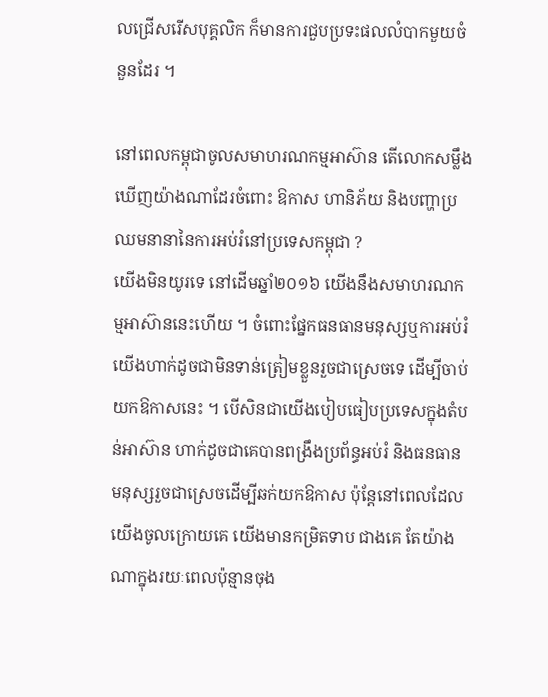លជ្រើសរើសបុគ្គលិក ក៏មានការជួបប្រទះផលលំបាកមួយចំនួនដែរ ។

នៅពេលកម្ពុជាចូលសមាហរណកម្មអាស៊ាន តើលោកសម្លឹងឃើញយ៉ាងណាដែរចំពោះ ឱកាស ហានិភ័យ និងបញ្ហាប្រឈមនានានៃការអប់រំនៅប្រទេសកម្ពុជា ?
យើងមិនយូរទេ នៅដើមឆ្នាំ២០១៦ យើងនឹងសមាហរណកម្មអាស៊ាននេះហើយ ។ ចំពោះផ្នែកធនធានមនុស្សឬការអប់រំ យើងហាក់ដូចជាមិនទាន់ត្រៀមខ្លួនរួចជាស្រេចទេ ដើម្បីចាប់យកឱកាសនេះ ។ បើសិនជាយើងបៀបធៀបប្រទេសក្នុងតំបន់អាស៊ាន ហាក់ដូចជាគេបានពង្រឹងប្រព័ន្ធអប់រំ និងធនធានមនុស្សរួចជាស្រេចដើម្បីឆក់យកឱកាស ប៉ុន្តែនៅពេលដែលយើងចូលក្រោយគេ យើងមានកម្រិតទាប ជាងគេ តែយ៉ាងណាក្នុងរយៈពេលប៉ុន្មានចុង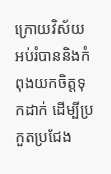ក្រោយវិស័យអប់រំបាននិងកំពុងយកចិត្តទុកដាក់ ដើម្បីប្រកួតប្រជែង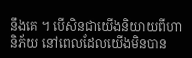នឹងគេ ។ បើសិនជាយើងនិយាយពីហានិភ័យ នៅពេលដែលយើងមិនបាន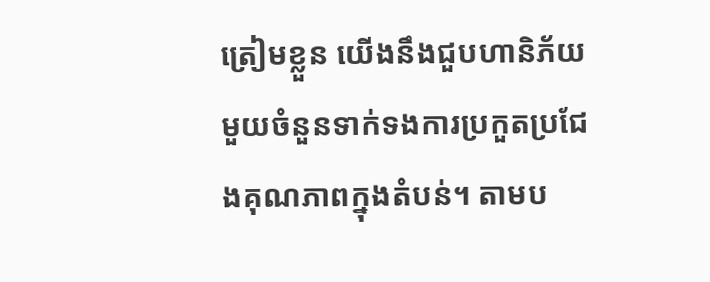ត្រៀមខ្លួន យើងនឹងជួបហានិភ័យមួយចំនួនទាក់ទងការប្រកួតប្រជែងគុណភាពក្នុងតំបន់។ តាមប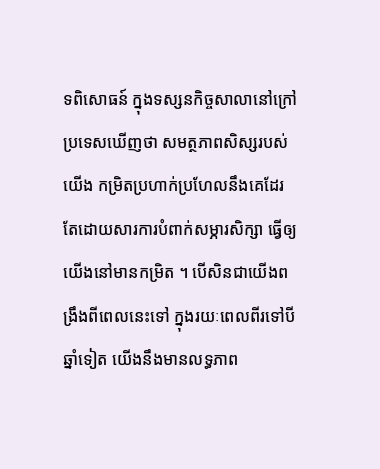ទពិសោធន៍ ក្នុងទស្សនកិច្ចសាលានៅក្រៅប្រទេសឃើញថា សមត្ថភាពសិស្សរបស់យើង កម្រិតប្រហាក់ប្រហែលនឹងគេដែរ តែដោយសារការបំពាក់សម្ភារសិក្សា ធ្វើឲ្យយើងនៅមានកម្រិត ។ បើសិនជាយើងពង្រឹងពីពេលនេះទៅ ក្នុងរយៈពេលពីរទៅបីឆ្នាំទៀត យើងនឹងមានលទ្ធភាព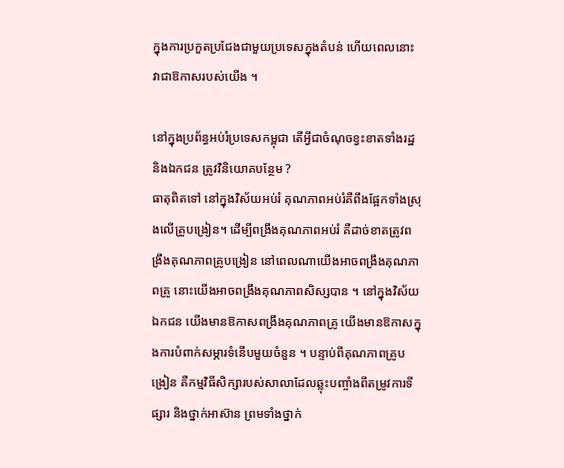ក្នុងការប្រកួតប្រជែងជាមួយប្រទេសក្នុងតំបន់ ហើយពេលនោះ វាជាឱកាសរបស់យើង ។

នៅក្នុងប្រព័ន្ធអប់រំប្រទេសកម្ពុជា តើអ្វីជាចំណុចខ្វះខាតទាំងរដ្ឋ និងឯកជន ត្រូវវិនិយោគបន្ថែម ?
ធាតុពិតទៅ នៅក្នុងវិស័យអប់រំ គុណភាពអប់រំគឺពឹងផ្អែកទាំងស្រុងលើគ្រូបង្រៀន។ ដើម្បីពង្រឹងគុណភាពអប់រំ គឺដាច់ខាតត្រូវពង្រឹងគុណភាពគ្រូបង្រៀន នៅពេលណាយើងអាចពង្រឹងគុណភាពគ្រូ នោះយើងអាចពង្រឹងគុណភាពសិស្សបាន ។ នៅក្នុងវិស័យឯកជន យើងមានឱកាសពង្រឹងគុណភាពគ្រូ យើងមានឱកាសក្នុងការបំពាក់សម្ភារទំនើបមួយចំនួន ។ បន្ទាប់ពីគុណភាពគ្រូបង្រៀន គឺកម្មវិធីសិក្សារបស់សាលាដែលឆ្លុះបញ្ចាំងពីតម្រូវការទីផ្សារ និងថ្នាក់អាស៊ាន ព្រមទាំងថ្នាក់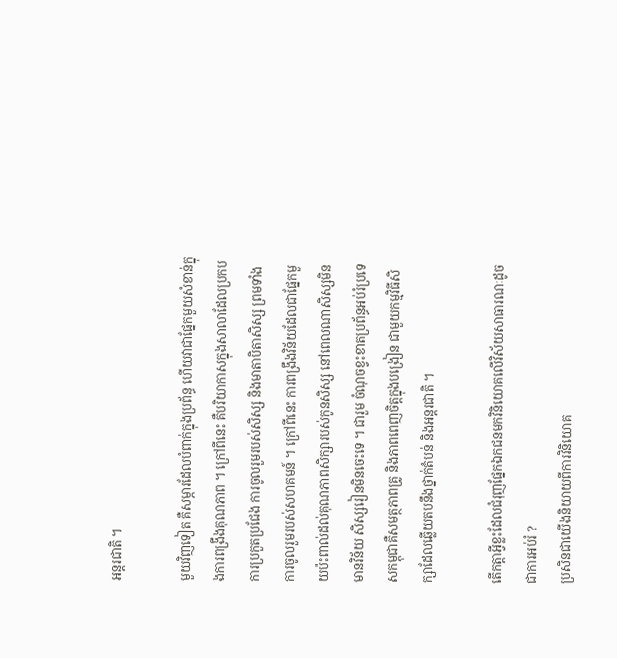អន្តរជាតិ ។

មួយវិញទៀត គឺសម្ភារដែលបំពាក់ក្នុងប្រព័ន្ធ ហើយវាជាផ្នែកមួយសំខាន់ក្នុងការពង្រឹងគុណភាព ។ ក្រៅពីនេះ គឺបរិយាកាសក្នុងសាលាដែលប្រកបការប្រកួតប្រជែង ការចូលរួមរបស់សិស្ស និងមាតាបិតាសិស្ស ព្រមទាំងការចូលរួមរបស់សហគមន៍ ។ ក្រៅពីនេះ ការពង្រឹងវិន័យដែលជាផ្នែកមួយប៉ះពាល់ដល់គុណភាពសិក្សារបស់កូនសិស្ស នៅពេលណាសិស្សមិនមានវិន័យ សិស្សរៀនមិនចេះទេ ។ ជារួម ចំណុចខ្វះខាតប្រព័ន្ធអប់រំប្រទេសកម្ពុជាគឺសមត្ថភាពគ្រូ និងភាពពេញចិត្តក្នុងបង្រៀន ជាមួយកម្មវិធីសិក្សាដែលឆ្លើយតបនឹងថ្នាក់តំបន់ និងអន្តរជាតិ ។

តើកត្តាអ្វីខ្លះដែលជំរុញផ្នែកឯកជនមកវិនិយោគលើវិស័យសាធារណៈដូចជាការអប់រំ ?
ប្រសិនជាយើងនិយាយពីការវិនិយោគ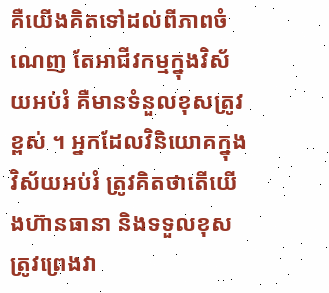គឺយើងគិតទៅដល់ពីភាពចំណេញ តែអាជីវកម្មក្នុងវិស័យអប់រំ គឺមានទំនួលខុសត្រូវខ្ពស់ ។ អ្នកដែលវិនិយោគក្នុងវិស័យអប់រំ ត្រូវគិតថាតើយើងហ៊ានធានា និងទទួលខុសត្រូវព្រេងវា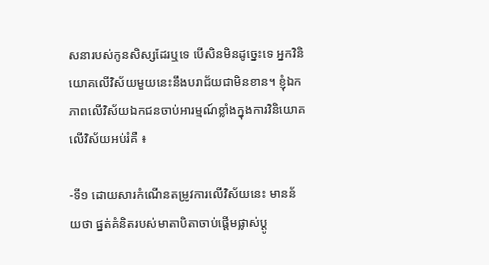សនារបស់កូនសិស្សដែរឬទេ បើសិនមិនដូច្នេះទេ អ្នកវិនិយោគលើវិស័យមួយនេះនឹងបរាជ័យជាមិនខាន។ ខ្ញុំឯកភាពលើវិស័យឯកជនចាប់អារម្មណ៍ខ្លាំងក្នុងការវិនិយោគលើវិស័យអប់រំគឺ ៖

-ទី១ ដោយសារកំណើនតម្រូវការលើវិស័យនេះ មានន័យថា ផ្នត់គំនិតរបស់មាតាបិតាចាប់ផ្តើមផ្លាស់ប្តូ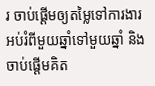រ ចាប់ផ្តើមឲ្យតម្លៃទៅការងារអប់រំពីមួយឆ្នាំទៅមួយឆ្នាំ និងចាប់ផ្តើមគិត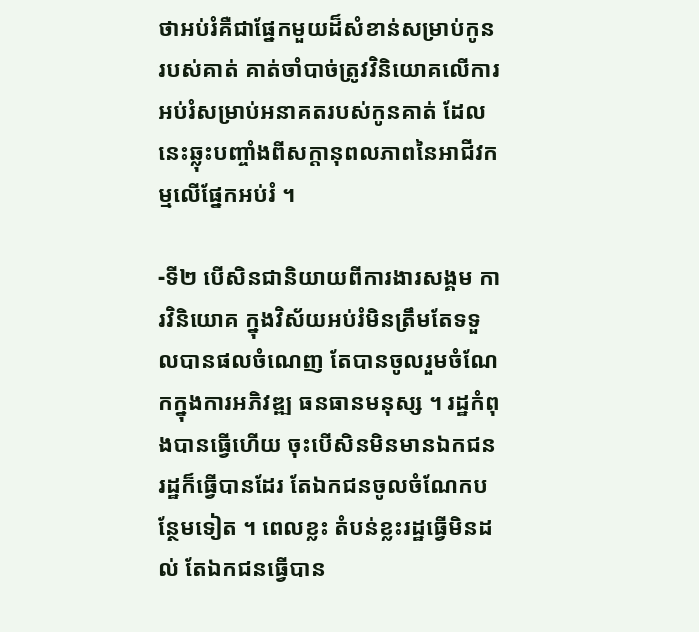ថាអប់រំគឺជាផ្នែកមួយដ៏សំខាន់សម្រាប់កូនរបស់គាត់ គាត់ចាំបាច់ត្រូវវិនិយោគលើការអប់រំសម្រាប់អនាគតរបស់កូនគាត់ ដែលនេះឆ្លុះបញ្ចាំងពីសក្តានុពលភាពនៃអាជីវកម្មលើផ្នែកអប់រំ ។

-ទី២ បើសិនជានិយាយពីការងារសង្គម ការវិនិយោគ ក្នុងវិស័យអប់រំមិនត្រឹមតែទទួលបានផលចំណេញ តែបានចូលរួមចំណែកក្នុងការអភិវឌ្ឍ ធនធានមនុស្ស ។ រដ្ឋកំពុងបានធ្វើហើយ ចុះបើសិនមិនមានឯកជន រដ្ឋក៏ធ្វើបានដែរ តែឯកជនចូលចំណែកបន្ថែមទៀត ។ ពេលខ្លះ តំបន់ខ្លះរដ្ឋធ្វើមិនដល់ តែឯកជនធ្វើបាន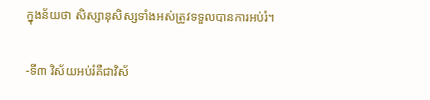ក្នុងន័យថា សិស្សានុសិស្សទាំងអស់ត្រូវទទួលបានការអប់រំ។

-ទី៣ វិស័យអប់រំគឺជាវិស័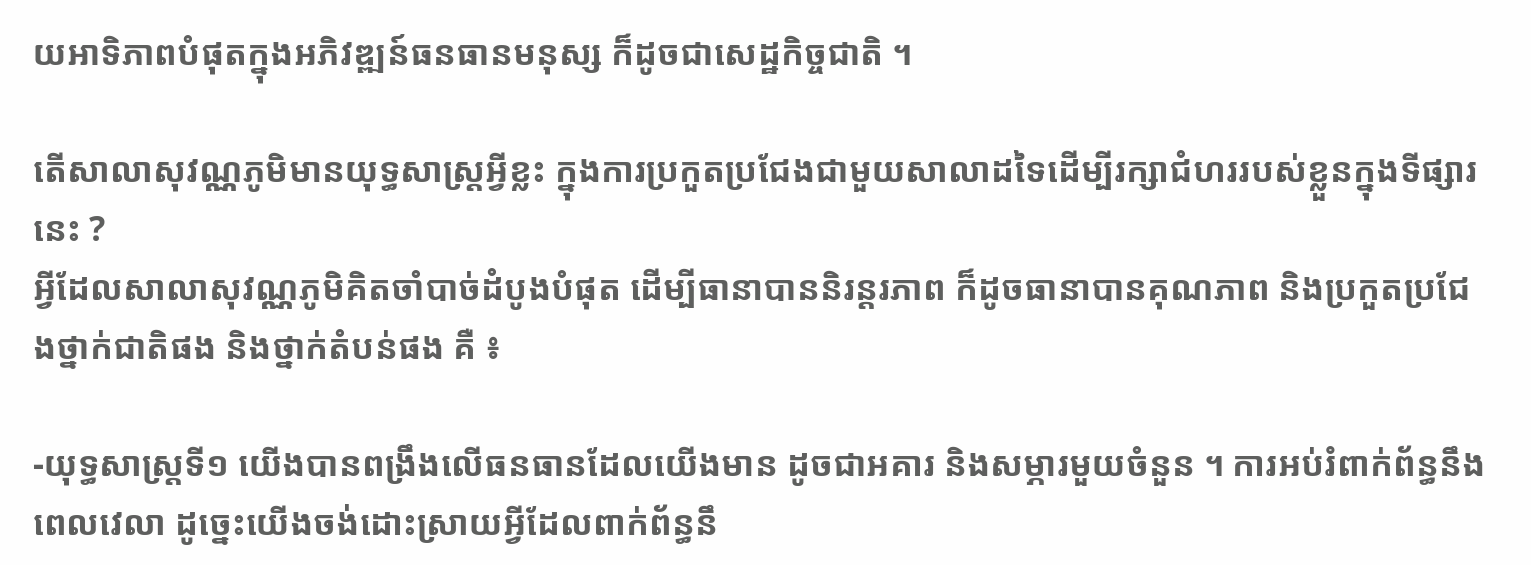យអាទិភាពបំផុតក្នុងអភិវឌ្ឍន៍ធនធានមនុស្ស ក៏ដូចជាសេដ្ឋកិច្ចជាតិ ។

តើសាលាសុវណ្ណភូមិមានយុទ្ធសាស្ត្រអ្វីខ្លះ ក្នុងការប្រកួតប្រជែងជាមួយសាលាដទៃដើម្បីរក្សាជំហររបស់ខ្លួនក្នុងទីផ្សារនេះ ?
អ្វីដែលសាលាសុវណ្ណភូមិគិតចាំបាច់ដំបូងបំផុត ដើម្បីធានាបាននិរន្តរភាព ក៏ដូចធានាបានគុណភាព និងប្រកួតប្រជែងថ្នាក់ជាតិផង និងថ្នាក់តំបន់ផង គឺ ៖

-យុទ្ធសាស្ត្រទី១ យើងបានពង្រឹងលើធនធានដែលយើងមាន ដូចជាអគារ និងសម្ភារមួយចំនួន ។ ការអប់រំពាក់ព័ន្ធនឹងពេលវេលា ដូច្នេះយើងចង់ដោះស្រាយអ្វីដែលពាក់ព័ន្ធនឹ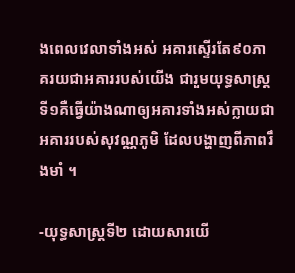ងពេលវេលាទាំងអស់ អគារស្ទើរតែ៩០ភាគរយជាអគាររបស់យើង ជារួមយុទ្ធសាស្ត្រទី១គឺធ្វើយ៉ាងណាឲ្យអគារទាំងអស់ក្លាយជាអគាររបស់សុវណ្ណភូមិ ដែលបង្ហាញពីភាពរឹងមាំ ។

-យុទ្ធសាស្ត្រទី២ ដោយសារយើ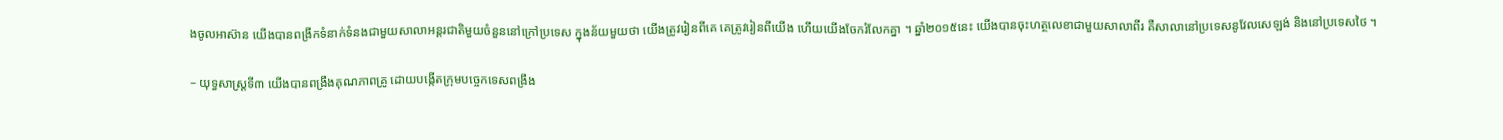ងចូលអាស៊ាន យើងបានពង្រីកទំនាក់ទំនងជាមួយសាលាអន្តរជាតិមួយចំនួននៅក្រៅប្រទេស ក្នុងន័យមួយថា យើងត្រូវរៀនពីគេ គេត្រូវរៀនពីយើង ហើយយើងចែករំលែកគ្នា ។ ឆ្នាំ២០១៥នេះ យើងបានចុះហត្ថលេខាជាមួយសាលាពីរ គឺសាលានៅប្រទេសនូវែលសេឡង់ និងនៅប្រទេសថៃ ។

– យុទ្ធសាស្ត្រទី៣ យើងបានពង្រឹងគុណភាពគ្រូ ដោយបង្កើតក្រុមបច្ចេកទេសពង្រឹង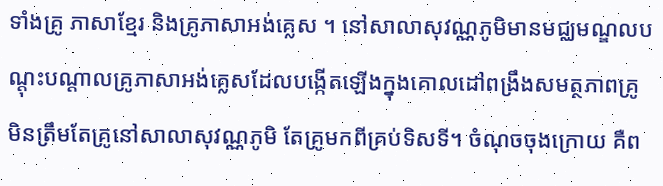ទាំងគ្រូ ភាសាខ្មែរ និងគ្រូភាសាអង់គ្លេស ។ នៅសាលាសុវណ្ណភូមិមានមជ្ឈមណ្ឌលបណ្តុះបណ្តាលគ្រូភាសាអង់គ្លេសដែលបង្កើតឡើងក្នុងគោលដៅពង្រឹងសមត្ថភាពគ្រូ មិនត្រឹមតែគ្រូនៅសាលាសុវណ្ណភូមិ តែគ្រូមកពីគ្រប់ទិសទី។ ចំណុចចុងក្រោយ គឺព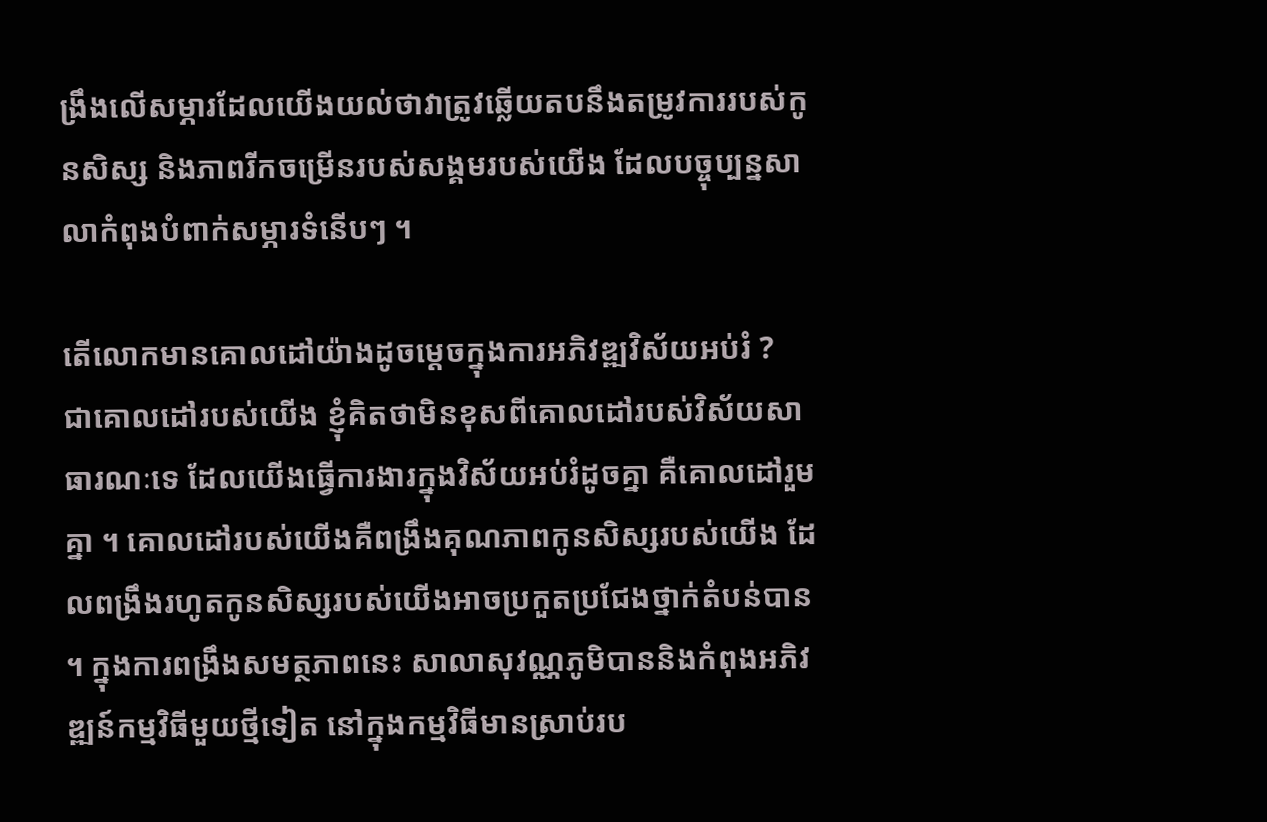ង្រឹងលើសម្ភារដែលយើងយល់ថាវាត្រូវឆ្លើយតបនឹងតម្រូវការរបស់កូនសិស្ស និងភាពរីកចម្រើនរបស់សង្គមរបស់យើង ដែលបច្ចុប្បន្នសាលាកំពុងបំពាក់សម្ភារទំនើបៗ ។

តើលោកមានគោលដៅយ៉ាងដូចម្ដេចក្នុងការអភិវឌ្ឍវិស័យអប់រំ ?
ជាគោលដៅរបស់យើង ខ្ញុំគិតថាមិនខុសពីគោលដៅរបស់វិស័យសាធារណៈទេ ដែលយើងធ្វើការងារក្នុងវិស័យអប់រំដូចគ្នា គឺគោលដៅរួមគ្នា ។ គោលដៅរបស់យើងគឺពង្រឹងគុណភាពកូនសិស្សរបស់យើង ដែលពង្រឹងរហូតកូនសិស្សរបស់យើងអាចប្រកួតប្រជែងថ្នាក់តំបន់បាន។ ក្នុងការពង្រឹងសមត្ថភាពនេះ សាលាសុវណ្ណភូមិបាននិងកំពុងអភិវឌ្ឍន៍កម្មវិធីមួយថ្មីទៀត នៅក្នុងកម្មវិធីមានស្រាប់រប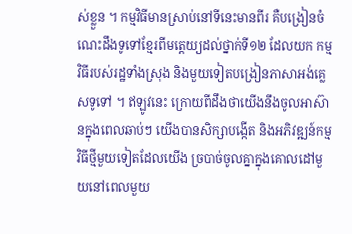ស់ខ្លួន ។ កម្មវិធីមានស្រាប់នៅទីនេះមានពីរ គឺបង្រៀនចំណេះដឹងទូទៅខ្មែរពីមត្តេយ្យដល់ថ្នាក់ទី១២ ដែលយក កម្មវិធីរបស់រដ្ឋទាំងស្រុង និងមួយទៀតបង្រៀនភាសាអង់គ្លេសទូទៅ ។ ឥឡូវនេះ ក្រោយពីដឹងថាយើងនឹងចូលអាស៊ានក្នុងពេលឆាប់ៗ យើងបានសិក្សាបង្កើត និងអភិវឌ្ឍន៍កម្មវិធីថ្មីមួយទៀតដែលយើង ច្របាច់ចូលគ្នាក្នុងគោលដៅមួយនៅពេលមួយ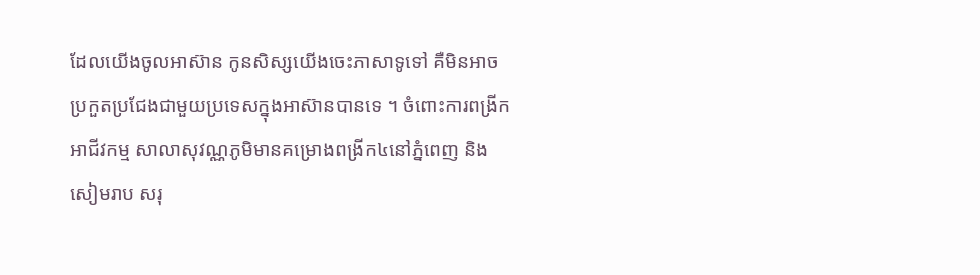ដែលយើងចូលអាស៊ាន កូនសិស្សយើងចេះភាសាទូទៅ គឺមិនអាចប្រកួតប្រជែងជាមួយប្រទេសក្នុងអាស៊ានបានទេ ។ ចំពោះការពង្រីកអាជីវកម្ម សាលាសុវណ្ណភូមិមានគម្រោងពង្រីក៤នៅភ្នំពេញ និងសៀមរាប សរុ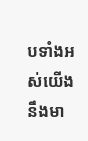បទាំងអស់យើងនឹងមា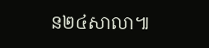ន២៤សាលា៕